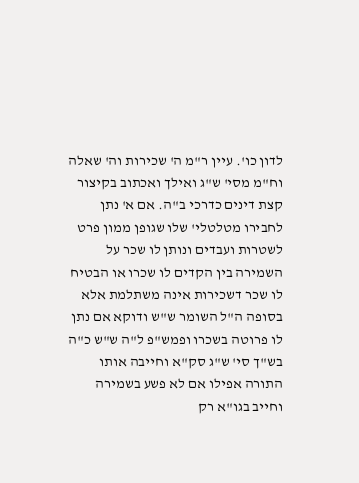לדון כו'. עיין ר"מ ה' שכירות וה' שאלה וח"מ מסי' ש"ג ואילך ואכתוב בקיצור קצת דינים כדרכי ב"ה. אם א' נתן לחבירו מטלטלי' שלו שגופן ממון פרט לשטרות ועבדים ונותן לו שכר על השמירה בין הקדים לו שכרו או הבטיח לו שכר דשכירות אינה משתלמת אלא בסופה ה"ל השומר ש"ש ודוקא אם נתן לו פרוטה בשכרו ופמש"פ ל"ה ש"ש כ"ה בש"ך סי' ש"ג סק"א וחייבה אותו התורה אפילו אם לא פשע בשמירה וחייב בגו"א רק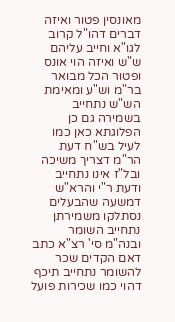מאונסין פטור ואיזה דברים דהו"ל קרוב לגו"א וחייב עליהם ש"ש ואיזה הוי אונס ופטור הכל מבואר בר"מ וש"ע ומאימת הש"ש נתחייב בשמירה גם כן הפלוגתא כאן כמו לעיל בש"ח דעת הר"מ דצריך משיכה ובל"ז אינו נתחייב ודעת ר"י והרא"ש דמשעה שהבעלים נסתלקו משמירתן נתחייב השומר ובנה"מ סי' רצ"א כתב דאם הקדים שכר להשומר נתחייב תיכף דהוי כמו שכירות פועל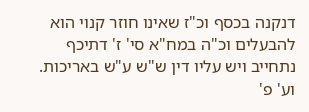דנקנה בכסף וכ"ז שאינו חוזר קנוי הוא להבעלים וכ"ה במח"א סי' ז' דתיכף נתחייב ויש עליו דין ש"ש ע"ש באריכות. וע' פ'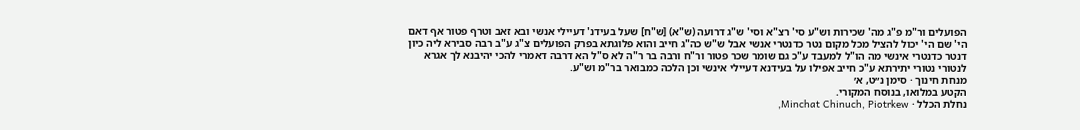הפועלים ור"מ פ"ג מה' שכירות וש"ע סי' רצ"א וסי' ש"ג דרועה (ש"א) [ש"ח] שעל בעידנ' דעיילי אנשי ובא זאב וטרף פטור אף דאם הי' שם הי' יכול להציל מכל מקום נטר כדנטרי אנשי אבל ש"ש כה"ג חייב והוא פלוגתא בפרק הפועלים צ"ג ע"ב רבה סבירא ליה כיון דנטר כדנטרי אינשי מה הו"ל למעבד ע"כ גם שומר שכר פטור ור"ח ורבה בר ר"ה לא ס"ל הא דרבה דאמרי להכי יהיבנא לך אגרא לנטורי נטורי יתירתא ע"כ חייב אפילו על בעידנא דעיילי אינשי וכן הלכה כמבואר בר"מ וש"ע.
מנחת חינוך · סימן נ״ט, א׳
הקטע במלואו, בנוסח המקורי.
נחלת הכלל · Minchat Chinuch, Piotrkew,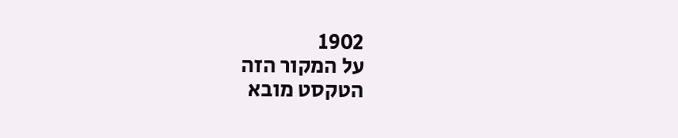1902
על המקור הזה
הטקסט מובא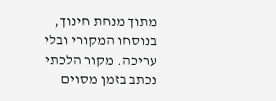מתוך מנחת חינוך, בנוסחו המקורי ובלי עריכה. מקור הלכתי נכתב בזמן מסוים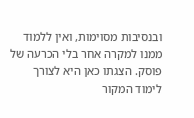ובנסיבות מסוימות, ואין ללמוד ממנו למקרה אחר בלי הכרעה של פוסק. הצגתו כאן היא לצורך לימוד המקור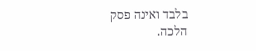בלבד ואינה פסק הלכה.